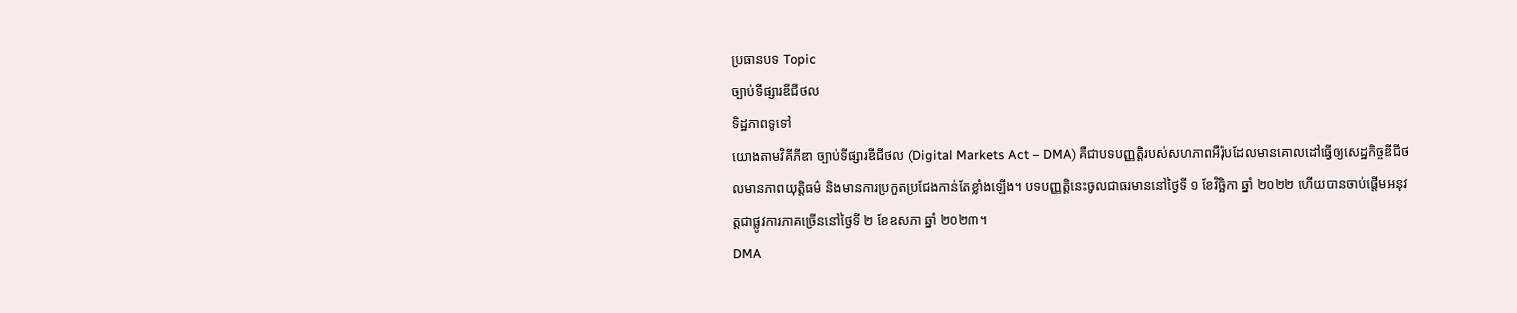ប្រធានបទ Topic
ច្បាប់ទីផ្សារឌីជីថល
ទិដ្ឋភាពទូទៅ
យោងតាមវិគីភីឌា ច្បាប់ទីផ្សារឌីជីថល (Digital Markets Act – DMA) គឺជាបទបញ្ញត្តិរបស់សហភាពអឺរ៉ុបដែលមានគោលដៅធ្វើឲ្យសេដ្ឋកិច្ចឌីជីថលមានភាពយុត្តិធម៌ និងមានការប្រកួតប្រជែងកាន់តែខ្លាំងឡើង។ បទបញ្ញត្តិនេះចូលជាធរមាននៅថ្ងៃទី ១ ខែវិច្ឆិកា ឆ្នាំ ២០២២ ហើយបានចាប់ផ្តើមអនុវត្តជាផ្លូវការភាគច្រើននៅថ្ងៃទី ២ ខែឧសភា ឆ្នាំ ២០២៣។
DMA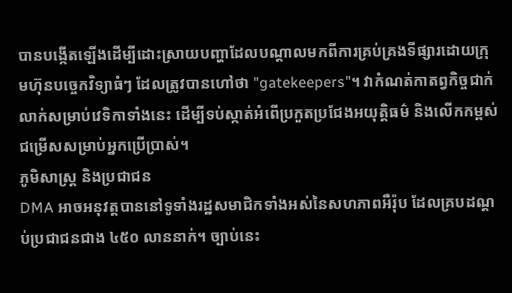បានបង្កើតឡើងដើម្បីដោះស្រាយបញ្ហាដែលបណ្តាលមកពីការគ្រប់គ្រងទីផ្សារដោយក្រុមហ៊ុនបច្ចេកវិទ្យាធំៗ ដែលត្រូវបានហៅថា "gatekeepers"។ វាកំណត់កាតព្វកិច្ចជាក់លាក់សម្រាប់វេទិកាទាំងនេះ ដើម្បីទប់ស្កាត់អំពើប្រកួតប្រជែងអយុត្តិធម៌ និងលើកកម្ពស់ជម្រើសសម្រាប់អ្នកប្រើប្រាស់។
ភូមិសាស្ត្រ និងប្រជាជន
DMA អាចអនុវត្តបាននៅទូទាំងរដ្ឋសមាជិកទាំងអស់នៃសហភាពអឺរ៉ុប ដែលគ្របដណ្តប់ប្រជាជនជាង ៤៥០ លាននាក់។ ច្បាប់នេះ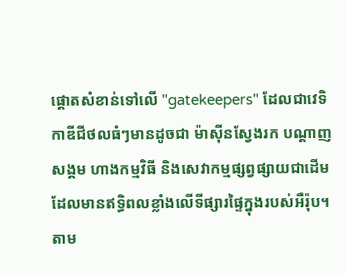ផ្តោតសំខាន់ទៅលើ "gatekeepers" ដែលជាវេទិកាឌីជីថលធំៗមានដូចជា ម៉ាស៊ីនស្វែងរក បណ្តាញសង្គម ហាងកម្មវិធី និងសេវាកម្មផ្សព្វផ្សាយជាដើម ដែលមានឥទ្ធិពលខ្លាំងលើទីផ្សារផ្ទៃក្នុងរបស់អឺរ៉ុប។
តាម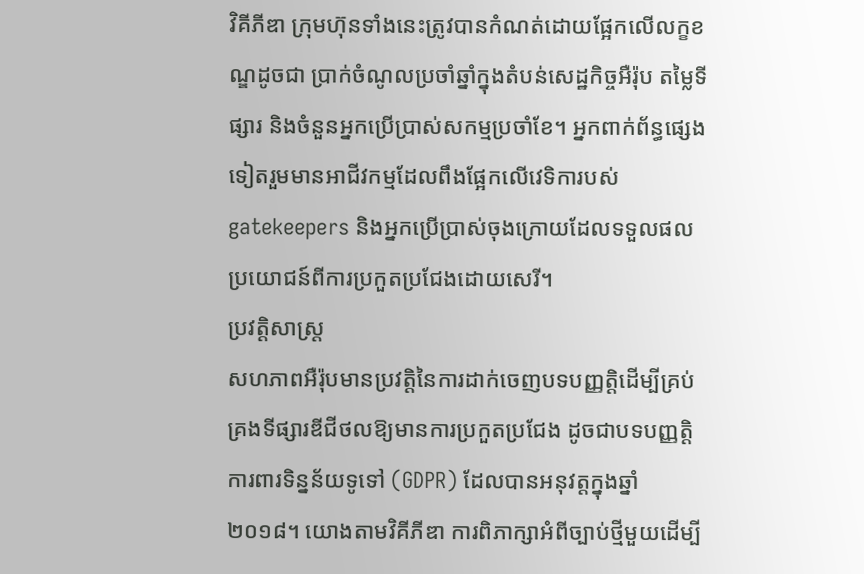វិគីភីឌា ក្រុមហ៊ុនទាំងនេះត្រូវបានកំណត់ដោយផ្អែកលើលក្ខខណ្ឌដូចជា ប្រាក់ចំណូលប្រចាំឆ្នាំក្នុងតំបន់សេដ្ឋកិច្ចអឺរ៉ុប តម្លៃទីផ្សារ និងចំនួនអ្នកប្រើប្រាស់សកម្មប្រចាំខែ។ អ្នកពាក់ព័ន្ធផ្សេងទៀតរួមមានអាជីវកម្មដែលពឹងផ្អែកលើវេទិការបស់ gatekeepers និងអ្នកប្រើប្រាស់ចុងក្រោយដែលទទួលផលប្រយោជន៍ពីការប្រកួតប្រជែងដោយសេរី។
ប្រវត្តិសាស្ត្រ
សហភាពអឺរ៉ុបមានប្រវត្តិនៃការដាក់ចេញបទបញ្ញត្តិដើម្បីគ្រប់គ្រងទីផ្សារឌីជីថលឱ្យមានការប្រកួតប្រជែង ដូចជាបទបញ្ញត្តិការពារទិន្នន័យទូទៅ (GDPR) ដែលបានអនុវត្តក្នុងឆ្នាំ ២០១៨។ យោងតាមវិគីភីឌា ការពិភាក្សាអំពីច្បាប់ថ្មីមួយដើម្បី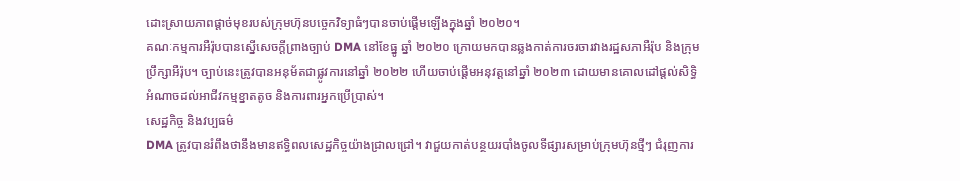ដោះស្រាយភាពផ្តាច់មុខរបស់ក្រុមហ៊ុនបច្ចេកវិទ្យាធំៗបានចាប់ផ្តើមឡើងក្នុងឆ្នាំ ២០២០។
គណៈកម្មការអឺរ៉ុបបានស្នើសេចក្តីព្រាងច្បាប់ DMA នៅខែធ្នូ ឆ្នាំ ២០២០ ក្រោយមកបានឆ្លងកាត់ការចរចារវាងរដ្ឋសភាអឺរ៉ុប និងក្រុមប្រឹក្សាអឺរ៉ុប។ ច្បាប់នេះត្រូវបានអនុម័តជាផ្លូវការនៅឆ្នាំ ២០២២ ហើយចាប់ផ្តើមអនុវត្តនៅឆ្នាំ ២០២៣ ដោយមានគោលដៅផ្តល់សិទ្ធិអំណាចដល់អាជីវកម្មខ្នាតតូច និងការពារអ្នកប្រើប្រាស់។
សេដ្ឋកិច្ច និងវប្បធម៌
DMA ត្រូវបានរំពឹងថានឹងមានឥទ្ធិពលសេដ្ឋកិច្ចយ៉ាងជ្រាលជ្រៅ។ វាជួយកាត់បន្ថយរបាំងចូលទីផ្សារសម្រាប់ក្រុមហ៊ុនថ្មីៗ ជំរុញការ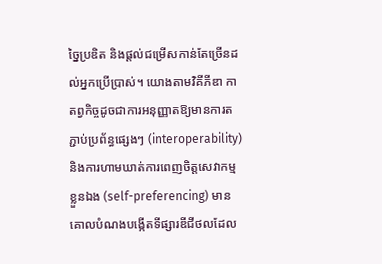ច្នៃប្រឌិត និងផ្តល់ជម្រើសកាន់តែច្រើនដល់អ្នកប្រើប្រាស់។ យោងតាមវិគីភីឌា កាតព្វកិច្ចដូចជាការអនុញ្ញាតឱ្យមានការតភ្ជាប់ប្រព័ន្ធផ្សេងៗ (interoperability) និងការហាមឃាត់ការពេញចិត្តសេវាកម្មខ្លួនឯង (self-preferencing) មានគោលបំណងបង្កើតទីផ្សារឌីជីថលដែល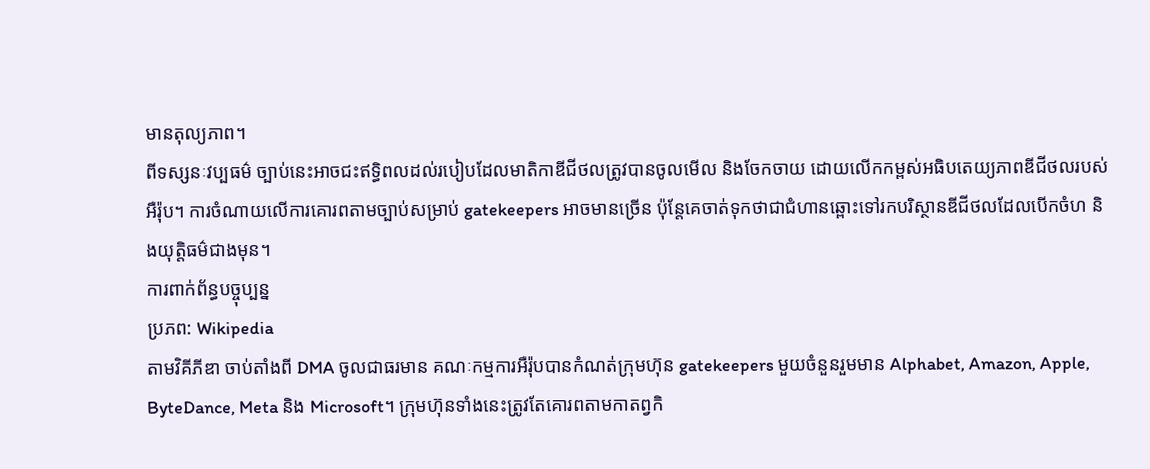មានតុល្យភាព។
ពីទស្សនៈវប្បធម៌ ច្បាប់នេះអាចជះឥទ្ធិពលដល់របៀបដែលមាតិកាឌីជីថលត្រូវបានចូលមើល និងចែកចាយ ដោយលើកកម្ពស់អធិបតេយ្យភាពឌីជីថលរបស់អឺរ៉ុប។ ការចំណាយលើការគោរពតាមច្បាប់សម្រាប់ gatekeepers អាចមានច្រើន ប៉ុន្តែគេចាត់ទុកថាជាជំហានឆ្ពោះទៅរកបរិស្ថានឌីជីថលដែលបើកចំហ និងយុត្តិធម៌ជាងមុន។
ការពាក់ព័ន្ធបច្ចុប្បន្ន
ប្រភព: Wikipedia
តាមវិគីភីឌា ចាប់តាំងពី DMA ចូលជាធរមាន គណៈកម្មការអឺរ៉ុបបានកំណត់ក្រុមហ៊ុន gatekeepers មួយចំនួនរួមមាន Alphabet, Amazon, Apple, ByteDance, Meta និង Microsoft។ ក្រុមហ៊ុនទាំងនេះត្រូវតែគោរពតាមកាតព្វកិ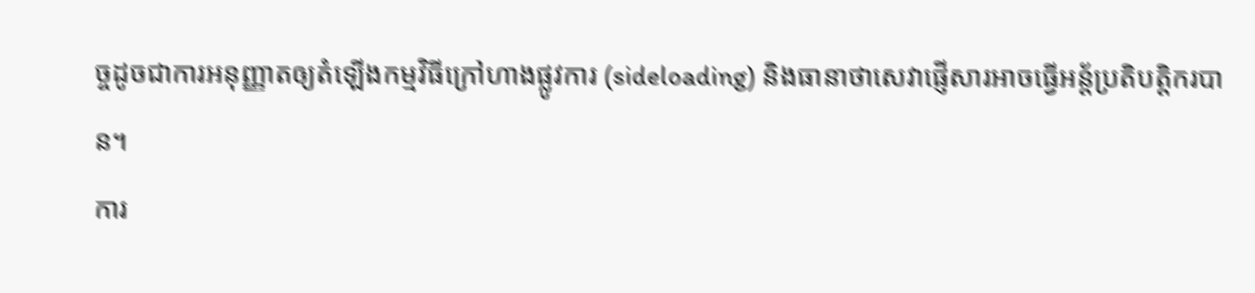ច្ចដូចជាការអនុញ្ញាតឲ្យតំឡើងកម្មវិធីក្រៅហាងផ្លូវការ (sideloading) និងធានាថាសេវាផ្ញើសារអាចធ្វើអន្ត័ប្រតិបត្តិករបាន។
ការ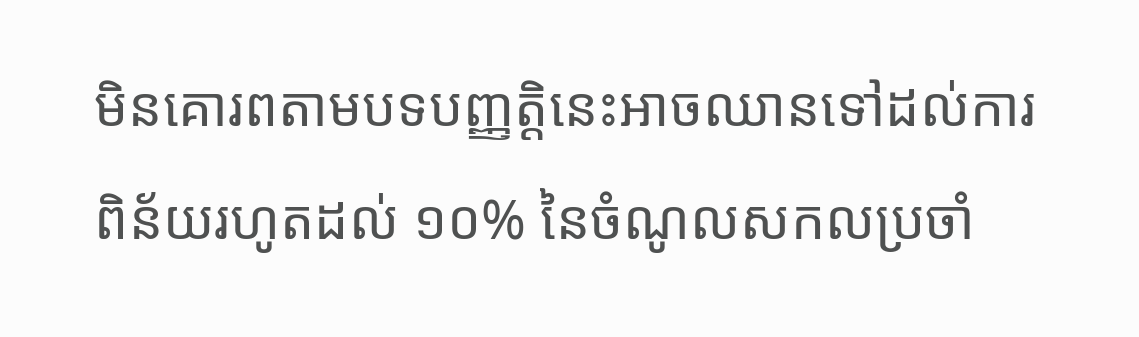មិនគោរពតាមបទបញ្ញត្តិនេះអាចឈានទៅដល់ការពិន័យរហូតដល់ ១០% នៃចំណូលសកលប្រចាំ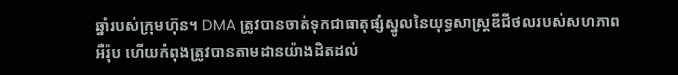ឆ្នាំរបស់ក្រុមហ៊ុន។ DMA ត្រូវបានចាត់ទុកជាធាតុផ្សំស្នូលនៃយុទ្ធសាស្ត្រឌីជីថលរបស់សហភាពអឺរ៉ុប ហើយកំពុងត្រូវបានតាមដានយ៉ាងដិតដល់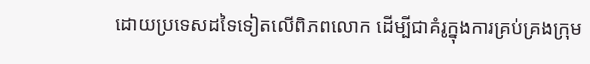ដោយប្រទេសដទៃទៀតលើពិភពលោក ដើម្បីជាគំរូក្នុងការគ្រប់គ្រងក្រុម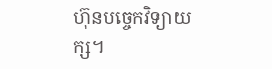ហ៊ុនបច្ចេកវិទ្យាយក្ស។